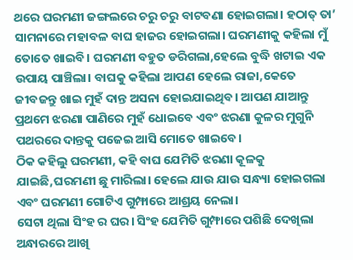ଥରେ ଘରମଣୀ ଜଙ୍ଗଲରେ ଚରୁ ଚରୁ ବାଟବଣା ହୋଇଗଲା। ହଠାତ୍ ତା’ ସାମନାରେ ମହାବଳ ବାଘ ହାଜର ହୋଇଗଲା। ଘରମଣୀକୁ କହିଲା ମୁଁ ତୋତେ ଖାଇବି। ଘରମଣୀ ବହୁତ ଡରିଗଲା,ହେଲେ ବୁଦ୍ଧି ଖଟାଇ ଏକ ଉପାୟ ପାଞ୍ଚିଲା। ବାଘକୁ କହିଲା ଆପଣ ହେଲେ ରାଜା,କେତେ ଜୀବଜନ୍ତୁ ଖାଇ ମୁହଁ ଦାନ୍ତ ଅସନା ହୋଇଯାଇଥିବ। ଆପଣ ଯାଆନ୍ତୁ ପ୍ରଥମେ ଝରଣା ପାଣିରେ ମୁହଁ ଧୋଇବେ ଏବଂ ଝରଣା କୁଳର ମୁଗୁନି ପଥରରେ ଦାନ୍ତକୁ ପଜେଇ ଆସି ମୋତେ ଖାଇବେ।
ଠିକ କହିଲୁ ଘରମଣୀ, କହି ବାଘ ଯେମିତି ଝରଣା କୂଳକୁ ଯାଇଛି,ଘରମଣୀ ଛୁ ମାରିଲା। ହେଲେ ଯାଉ ଯାଉ ସନ୍ଧ୍ୟା ହୋଇଗଲା ଏବଂ ଘରମଣୀ ଗୋଟିଏ ଗୁମ୍ଫାରେ ଆଶ୍ରୟ ନେଲା।
ସେଟା ଥିଲା ସିଂହ ର ଘର। ସିଂହ ଯେମିତି ଗୁମ୍ଫାରେ ପଶିଛି ଦେଖିଲା ଅନ୍ଧାରରେ ଆଖି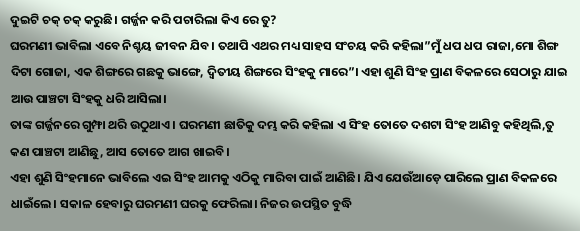ଦୁଇଟି ଚକ୍ ଚକ୍ କରୁଛି। ଗର୍ଜ୍ଜନ କରି ପଚାରିଲା କିଏ ରେ ତୁ?
ଘରମଣୀ ଭାବିଲା ଏବେ ନିଶ୍ଚୟ ଜୀବନ ଯିବ। ତଥାପି ଏଥର ମଧ୍ୟ ସାହସ ସଂଚୟ କରି କହିଲା”ମୁଁ ଧପ ଧପ ରାଜା,ମୋ ଶିଙ୍ଗ ଦିଟା ଗୋଜା, ଏକ ଶିଙ୍ଗରେ ଗଛକୁ ଭାଙ୍ଗେ, ଦ୍ବିତୀୟ ଶିଙ୍ଗରେ ସିଂହକୁ ମାରେ”। ଏହା ଶୁଣି ସିଂହ ପ୍ରାଣ ବିକଳରେ ସେଠାରୁ ଯାଇ ଆଉ ପାଞ୍ଚଟା ସିଂହକୁ ଧରି ଆସିଲା।
ତାଙ୍କ ଗର୍ଜ୍ଜନରେ ଗୁମ୍ଫା ଥରି ଉଠୁଥାଏ। ଘରମଣୀ ଛାତିକୁ ଦମ୍ଭ କରି କହିଲା ଏ ସିଂହ ତୋତେ ଦଶଟା ସିଂହ ଆଣିବୁ କହିଥିଲି,ତୁ କଣ ପାଞ୍ଚଟା ଆଣିଛୁ, ଆସ ତୋତେ ଆଗ ଖାଇବି।
ଏହା ଶୁଣି ସିଂହମାନେ ଭାବିଲେ ଏଇ ସିଂହ ଆମକୁ ଏଠିକୁ ମାରିବା ପାଇଁ ଆଣିଛି। ଯିଏ ଯେଉଁଆଡ଼େ ପାରିଲେ ପ୍ରାଣ ବିକଳରେ ଧାଇଁଲେ। ସକାଳ ହେବାରୁ ଘରମଣୀ ଘରକୁ ଫେରିଲା। ନିଜର ଉପସ୍ଥିତ ବୁଦ୍ଧି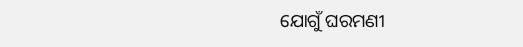ଯୋଗୁଁ ଘରମଣୀ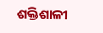ଶକ୍ତିଶାଳୀ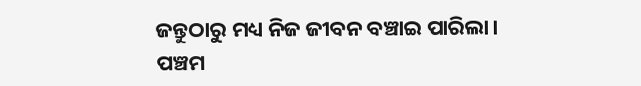ଜନ୍ତୁଠାରୁ ମଧ୍ୟ ନିଜ ଜୀବନ ବଞ୍ଚାଇ ପାରିଲା।
ପଞ୍ଚମ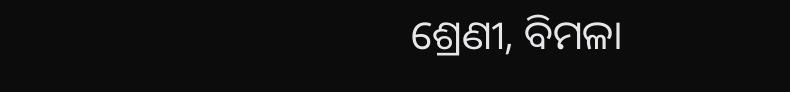ଶ୍ରେଣୀ, ବିମଳା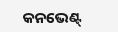କନଭେଣ୍ଟ୍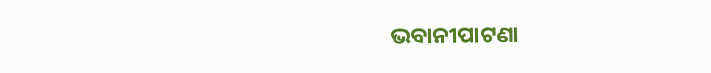ଭବାନୀପାଟଣା